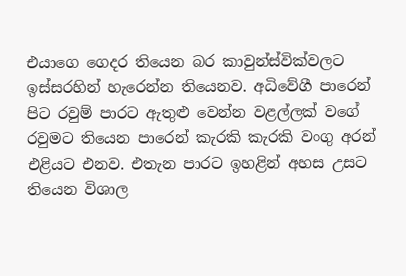එයාගෙ ගෙදර තියෙන බර කාවුන්ස්වික්වලට ඉස්සරහින් හැරෙන්න තියෙනව. අධිවේගී පාරෙන් පිට රවුම් පාරට ඇතුළු වෙන්න වළල්ලක් වගේ රවුමට තියෙන පාරෙන් කැරකි කැරකි වංගු අරන් එළියට එනව. එතැන පාරට ඉහළින් අහස උසට තියෙන විශාල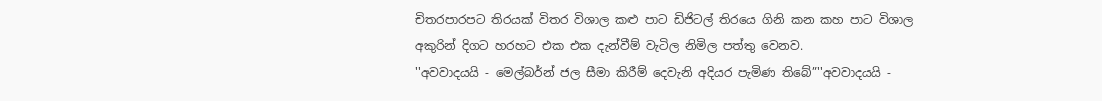චිතරපාරපට තිරයක් විතර විශාල කළු පාට ඩිජිටල් තිරයෙ ගිනි කන කහ පාට විශාල අකුරින් දිගට හරහට එක එක දැන්වීම් වැටිල නිමිල පත්තු වෙනව.
''අවවාදයයි - මෙල්බර්න් ජල සීමා කිරීම් දෙවැනි අදියර පැමිණ තිබේ”''අවවාදයයි -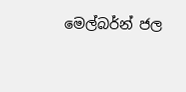මෙල්බර්න් ජල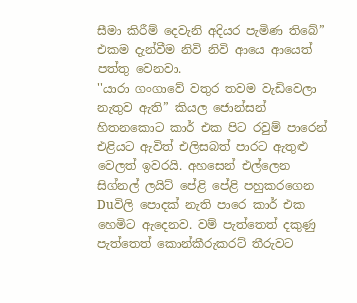සීමා කිරීම් දෙවැනි අදියර පැමිණ තිබේ” එකම දැන්වීම නිවි නිවි ආයෙ ආයෙත් පත්තු වෙනවා.
''යාරා ගංගාවේ වතුර තවම වැඩිවෙලා නැතුව ඇති” කියල ජොන්සන් හිතනකොට කාර් එක පිට රවුම් පාරෙන් එළියට ඇවිත් එලිසබත් පාරට ඇතුළු වෙලත් ඉවරයි. අහසෙන් එල්ලෙන සිග්නල් ලයිට් පේළි පේළි පහුකරගෙන Duවිලි පොදක් නැති පාරෙ කාර් එක හෙමිට ඇදෙනව. වම් පැත්තෙත් දකුණු පැත්තෙත් කොන්කීරුකරට් තීරුවට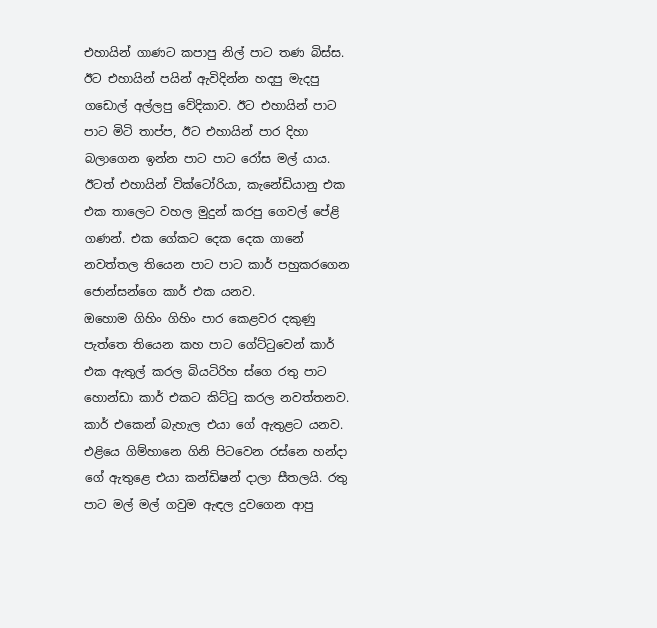එහායින් ගාණට කපාපු නිල් පාට තණ බිස්ස. ඊට එහායින් පයින් ඇවිදින්න හදපු මැදපු ගඩොල් අල්ලපු වේදිකාව. ඊට එහායින් පාට පාට මිටි තාප්ප, ඊට එහායින් පාර දිහා බලාගෙන ඉන්න පාට පාට රෝස මල් යාය. ඊටත් එහායින් වික්ටෝරියා, කැනේඩියානු එක එක තාලෙට වහල මුදුන් කරපු ගෙවල් පේළි ගණන්. එක ගේකට දෙක දෙක ගානේ නවත්තල තියෙන පාට පාට කාර් පහුකරගෙන ජොන්සන්ගෙ කාර් එක යනව.
ඔහොම ගිහිං ගිහිං පාර කෙළවර දකුණු පැත්තෙ තියෙන කහ පාට ගේට්ටුවෙන් කාර් එක ඇතුල් කරල බියටිරිහ ස්ගෙ රතු පාට හොන්ඩා කාර් එකට කිට්ටු කරල නවත්තනව. කාර් එකෙන් බැහැල එයා ගේ ඇතුළට යනව. එළියෙ ගිම්හානෙ ගිනි පිටවෙන රස්නෙ හන්දා ගේ ඇතුළෙ එයා කන්ඩිෂන් දාලා සීතලයි. රතු පාට මල් මල් ගවුම ඇඳල දුවගෙන ආපු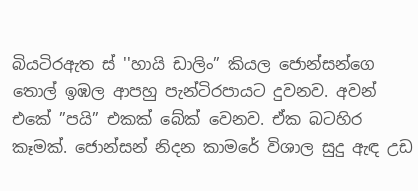බියටිරඇත ස් ''හායි ඩාලිං” කියල ජොන්සන්ගෙ තොල් ඉඹල ආපහු පැන්ටිරපායට දුවනව. අවන් එකේ ”පයි” එකක් බේක් වෙනව. ඒක බටහිර කෑමක්. ජොන්සන් නිදන කාමරේ විශාල සුදු ඇඳ උඩ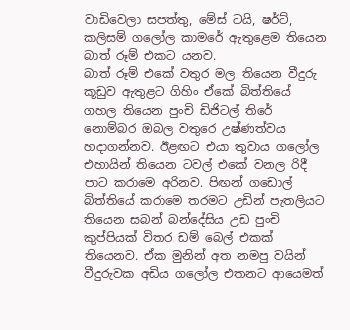වාඩිවෙලා සපත්තු, මේස් ටයි, ෂර්ට්, කලිසම් ගලෝල කාමරේ ඇතුළෙම තියෙන බාත් රූම් එකට යනව.
බාත් රූම් එකේ වතුර මල තියෙන වීදුරු කූඩුව ඇතුළට ගිහිං ඒකේ බිත්තියේ ගහල තියෙන පුංචි ඩිජිටල් තිරේ නොම්බර ඔබල වතුරෙ උෂ්ණත්වය හදාගන්නව. ඊළඟට එයා තුවාය ගලෝල එහායින් තියෙන ටවල් එකේ වනල රිදී පාට කරාමෙ අරිනව. පිඟන් ගඩොල් බිත්තියේ කරාමෙ තරමට උඩින් පැතලියට තියෙන සබන් බන්දේසිය උඩ පුංචි කුප්පියක් විතර ඩම් බෙල් එකක් තියෙනව. ඒක මුනින් අත නමපු වයින් වීදුරුවක අඩිය ගලෝල එතනට ආයෙමත්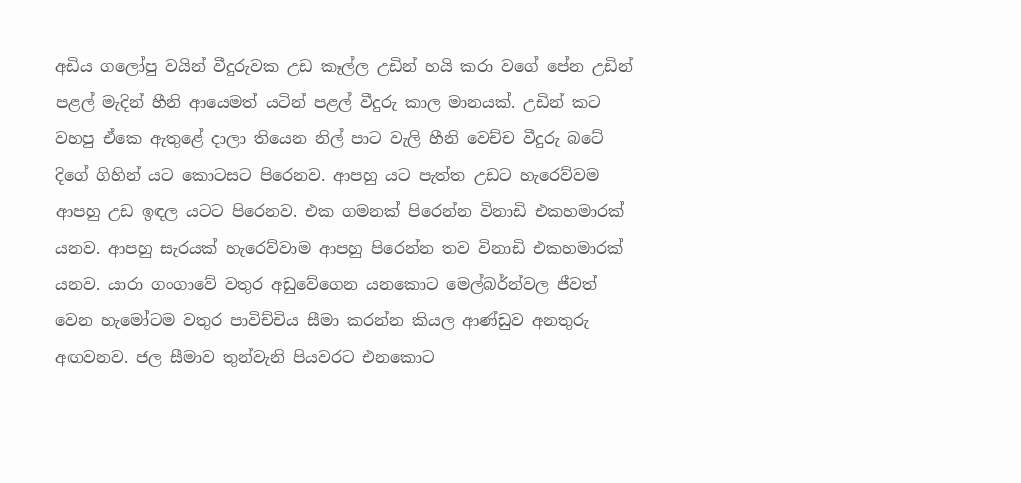අඩිය ගලෝපු වයින් වීදුරුවක උඩ කෑල්ල උඩින් හයි කරා වගේ පේන උඩින් පළල් මැදින් හීනි ආයෙමත් යටින් පළල් වීදුරු කාල මානයක්. උඩින් කට වහපු ඒකෙ ඇතුළේ දාලා තියෙන නිල් පාට වැලි හීනි වෙච්ච වීදුරු බටේ දිගේ ගිහින් යට කොටසට පිරෙනව. ආපහු යට පැත්ත උඩට හැරෙව්වම ආපහු උඩ ඉඳල යටට පිරෙනව. එක ගමනක් පිරෙන්න විනාඩි එකහමාරක් යනව. ආපහු සැරයක් හැරෙව්වාම ආපහු පිරෙන්න තව විනාඩි එකහමාරක් යනව. යාරා ගංගාවේ වතුර අඩුවේගෙන යනකොට මෙල්බර්න්වල ජීවත් වෙන හැමෝටම වතුර පාවිච්චිය සීමා කරන්න කියල ආණ්ඩුව අනතුරු අඟවනව. ජල සීමාව තුන්වැනි පියවරට එනකොට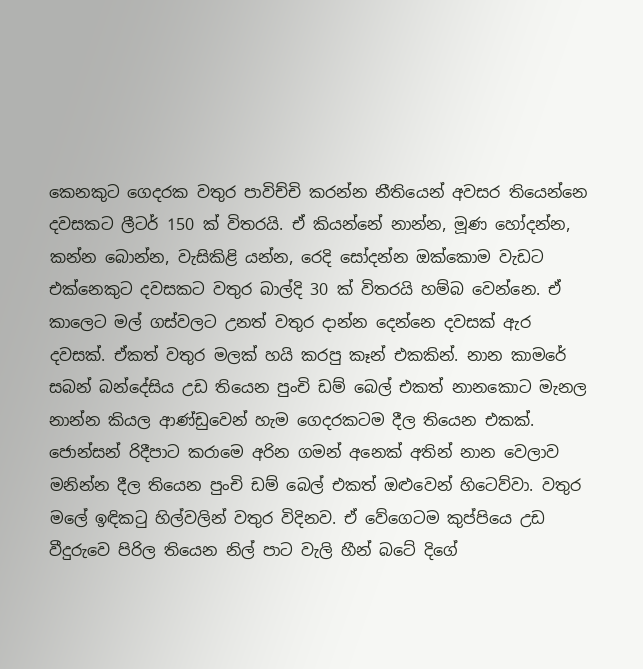කෙනකුට ගෙදරක වතුර පාවිච්චි කරන්න නීතියෙන් අවසර තියෙන්නෙ දවසකට ලීටර් 150 ක් විතරයි. ඒ කියන්නේ නාන්න, මූණ හෝදන්න, කන්න බොන්න, වැසිකිළි යන්න, රෙදි සෝදන්න ඔක්කොම වැඩට එක්නෙකුට දවසකට වතුර බාල්දි 30 ක් විතරයි හම්බ වෙන්නෙ. ඒ කාලෙට මල් ගස්වලට උනත් වතුර දාන්න දෙන්නෙ දවසක් ඇර දවසක්. ඒකත් වතුර මලක් හයි කරපු කෑන් එකකින්. නාන කාමරේ සබන් බන්දේසිය උඩ තියෙන පුංචි ඩම් බෙල් එකත් නානකොට මැනල නාන්න කියල ආණ්ඩුවෙන් හැම ගෙදරකටම දීල තියෙන එකක්.
ජොන්සන් රිදීපාට කරාමෙ අරින ගමන් අනෙක් අතින් නාන වෙලාව මනින්න දීල තියෙන පුංචි ඩම් බෙල් එකත් ඔළුවෙන් හිටෙව්වා. වතුර මලේ ඉඳිකටු හිල්වලින් වතුර විදිනව. ඒ වේගෙටම කුප්පියෙ උඩ වීදුරුවෙ පිරිල තියෙන නිල් පාට වැලි හීන් බටේ දිගේ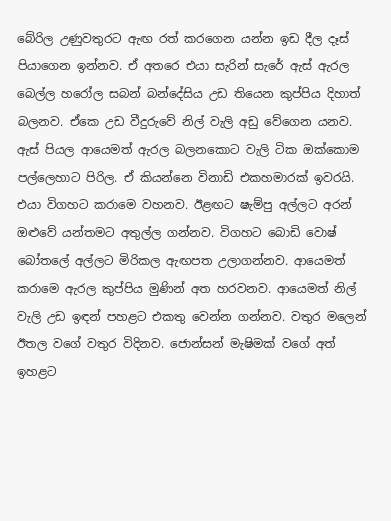බේරිල උණුවතුරට ඇඟ රත් කරගෙන යන්න ඉඩ දීල දෑස් පියාගෙන ඉන්නව. ඒ අතරෙ එයා සැරින් සැරේ ඇස් ඇරල බෙල්ල හරෝල සබන් බන්දේසිය උඩ තියෙන කුප්පිය දිහාත් බලනව. ඒකෙ උඩ වීදුරුවේ නිල් වැලි අඩු වේගෙන යනව. ඇස් පියල ආයෙමත් ඇරල බලනකොට වැලි ටික ඔක්කොම පල්ලෙහාට පිරිල. ඒ කියන්නෙ විනාඩි එකහමාරක් ඉවරයි.
එයා විගහට කරාමෙ වහනව. ඊළඟට ෂැම්පු අල්ලට අරන් ඔළුවේ යන්තමට අතුල්ල ගන්නව. විගහට බොඩි වොෂ් බෝතලේ අල්ලට මිරිකල ඇඟපත උලාගන්නව. ආයෙමත් කරාමෙ ඇරල කුප්පිය මුණින් අත හරවනව. ආයෙමත් නිල් වැලි උඩ ඉඳන් පහළට එකතු වෙන්න ගන්නව. වතුර මලෙන් ඊතල වගේ වතුර විදිනව. ජොන්සන් මැෂිමක් වගේ අත් ඉහළට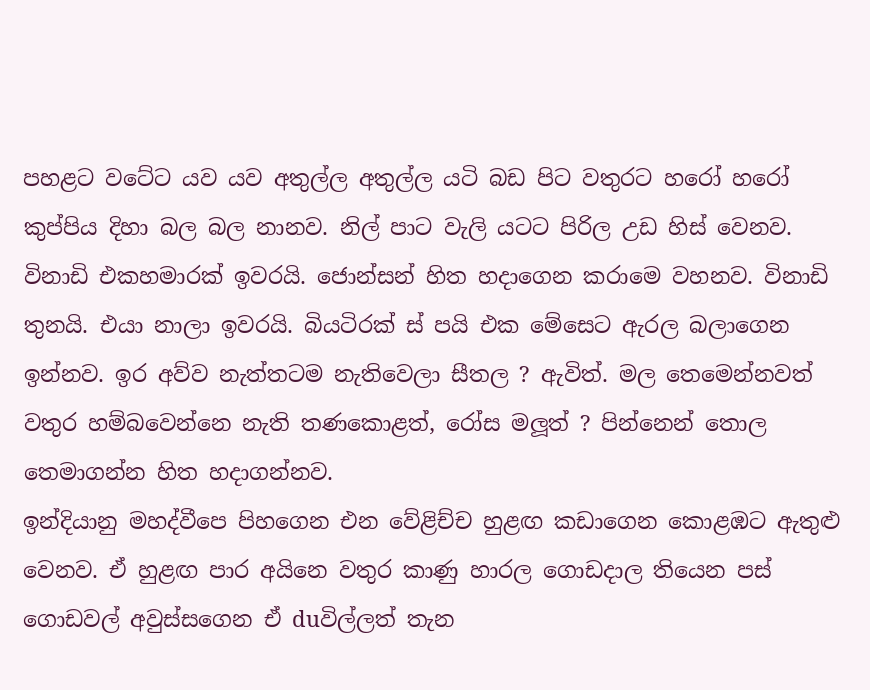පහළට වටේට යව යව අතුල්ල අතුල්ල යටි බඩ පිට වතුරට හරෝ හරෝ කුප්පිය දිහා බල බල නානව. නිල් පාට වැලි යටට පිරිල උඩ හිස් වෙනව. විනාඩි එකහමාරක් ඉවරයි. ජොන්සන් හිත හදාගෙන කරාමෙ වහනව. විනාඩි තුනයි. එයා නාලා ඉවරයි. බියටිරක් ස් පයි එක මේසෙට ඇරල බලාගෙන ඉන්නව. ඉර අව්ව නැත්තටම නැතිවෙලා සීතල ? ඇවිත්. මල තෙමෙන්නවත් වතුර හම්බවෙන්නෙ නැති තණකොළත්, රෝස මලූත් ? පින්නෙන් තොල තෙමාගන්න හිත හදාගන්නව.
ඉන්දියානු මහද්වීපෙ පිහගෙන එන වේළිච්ච හුළඟ කඩාගෙන කොළඹට ඇතුළු වෙනව. ඒ හුළඟ පාර අයිනෙ වතුර කාණු හාරල ගොඩදාල තියෙන පස් ගොඩවල් අවුස්සගෙන ඒ duවිල්ලත් තැන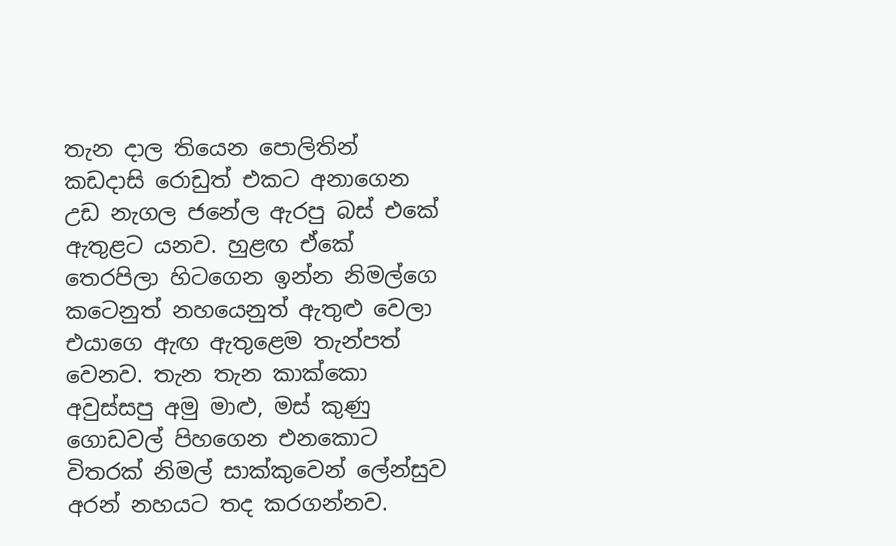තැන දාල තියෙන පොලිතින් කඩදාසි රොඩුත් එකට අනාගෙන උඩ නැගල ජනේල ඇරපු බස් එකේ ඇතුළට යනව. හුළඟ ඒකේ තෙරපිලා හිටගෙන ඉන්න නිමල්ගෙ කටෙනුත් නහයෙනුත් ඇතුළු වෙලා එයාගෙ ඇඟ ඇතුළෙම තැන්පත් වෙනව. තැන තැන කාක්කො අවුස්සපු අමු මාළු, මස් කුණු ගොඩවල් පිහගෙන එනකොට විතරක් නිමල් සාක්කුවෙන් ලේන්සුව අරන් නහයට තද කරගන්නව.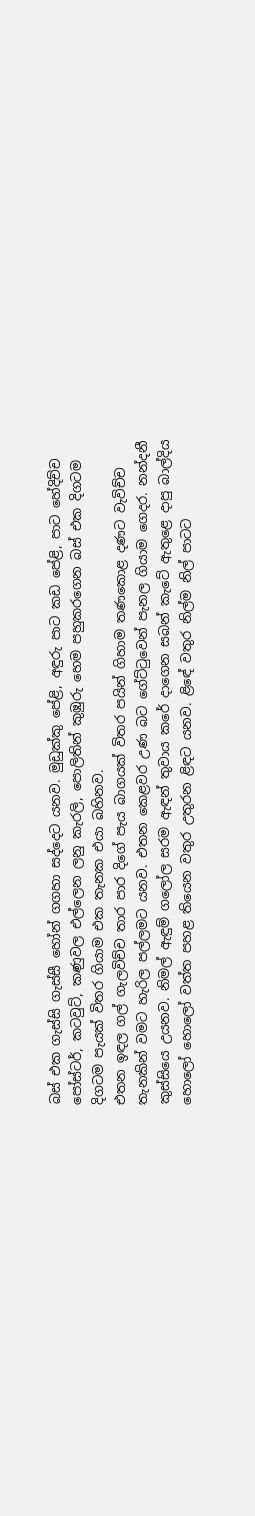බස් එක ගැස්සි ගැස්සී හෝන් ගගහා සද්දෙට යනව. මුඩුක්කු පේළි, අඳුරු පාට කඩ පේළි, පාට හේදිච්ච පෝස්ටර්, කටවුට්, කණුවල එල්ලෙන ලනු කැරලි, පොලිතින් කුඹුරු හෙම පහුකරගෙන බස් එක දිගටම දිගටම පැයක් විතර ගියාම එක තැනක එයා බහිනව.
එතන ඉඳල ගල් ගැලවිච්ච තාර පාර දිගේ පැය බාගයක් විතර පයින් ගිහාම තණකොළ දණට වැවිච්ච තැනකින් වමට හැරිල පල්ලමට යනව. එතන කෙළවර උණ බට ගේට්ටුවෙන් පැනල ගියාම ගෙදර. නන්දනී කුස්සියෙ උයනව. නිමල් ඇඳුම් ගලෝල සරම ඇඳන් තුවාය කරේ දාගෙන සබන් කැටේ ඇතුළෙ දාපු බාල්දිය හොලෝ හොලෝ වත්ත පහළ තියෙන වතුර උතුරන ළිඳට යනව. ළිඳේ වතුර නිල්ම නිල් පාටට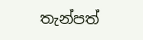තැන්පත්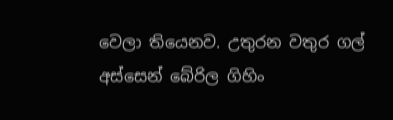වෙලා තියෙනව. උතුරන වතුර ගල් අස්සෙන් බේරිල ගිහිං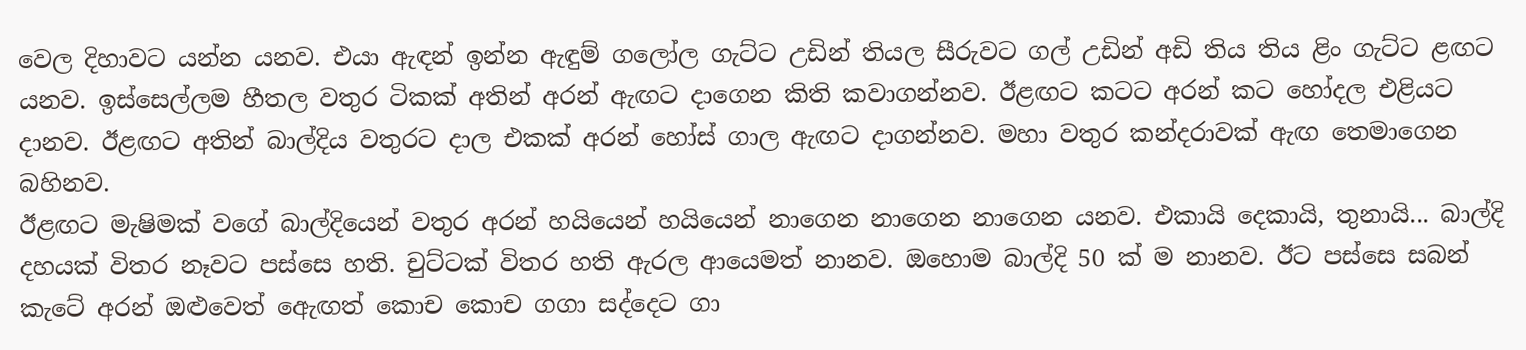වෙල දිහාවට යන්න යනව. එයා ඇඳන් ඉන්න ඇඳුම් ගලෝල ගැට්ට උඩින් තියල සීරුවට ගල් උඩින් අඩි තිය තිය ළිං ගැට්ට ළඟට යනව. ඉස්සෙල්ලම හීතල වතුර ටිකක් අතින් අරන් ඇඟට දාගෙන කිති කවාගන්නව. ඊළඟට කටට අරන් කට හෝදල එළියට දානව. ඊළඟට අතින් බාල්දිය වතුරට දාල එකක් අරන් හෝස් ගාල ඇඟට දාගන්නව. මහා වතුර කන්දරාවක් ඇඟ තෙමාගෙන බහිනව.
ඊළඟට මැෂිමක් වගේ බාල්දියෙන් වතුර අරන් හයියෙන් හයියෙන් නාගෙන නාගෙන නාගෙන යනව. එකායි දෙකායි, තුනායි... බාල්දි දහයක් විතර නෑවට පස්සෙ හති. චුට්ටක් විතර හති ඇරල ආයෙමත් නානව. ඔහොම බාල්දි 50 ක් ම නානව. ඊට පස්සෙ සබන් කැටේ අරන් ඔළුවෙත් ඇෙඟත් කොච කොච ගගා සද්දෙට ගා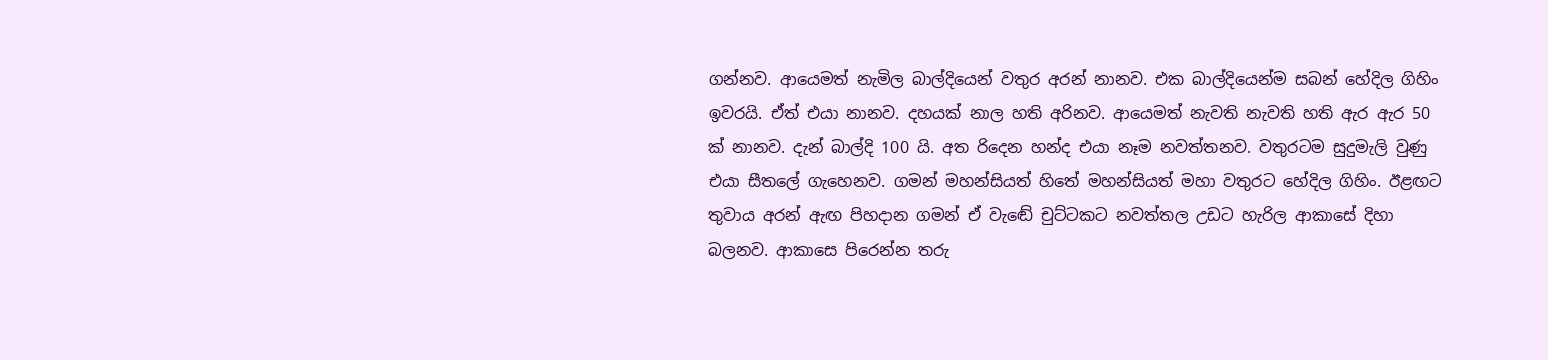ගන්නව. ආයෙමත් නැමිල බාල්දියෙන් වතුර අරන් නානව. එක බාල්දියෙන්ම සබන් හේදිල ගිහිං ඉවරයි. ඒත් එයා නානව. දහයක් නාල හති අරිනව. ආයෙමත් නැවති නැවති හති ඇර ඇර 50 ක් නානව. දැන් බාල්දි 100 යි. අත රිදෙන හන්ද එයා නෑම නවත්තනව. වතුරටම සුදුමැලි වුණු එයා සීතලේ ගැහෙනව. ගමන් මහන්සියත් හිතේ මහන්සියත් මහා වතුරට හේදිල ගිහිං. ඊළඟට තුවාය අරන් ඇඟ පිහදාන ගමන් ඒ වැඬේ චුට්ටකට නවත්තල උඩට හැරිල ආකාසේ දිහා බලනව. ආකාසෙ පිරෙන්න තරු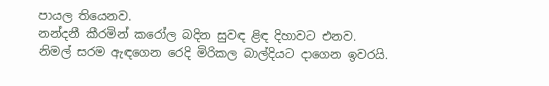පායල තියෙනව.
නන්දනී කීරමින් කරෝල බදින සුවඳ ළිඳ දිහාවට එනව. නිමල් සරම ඇඳගෙන රෙදි මිරිකල බාල්දියට දාගෙන ඉවරයි.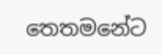තෙතමනේට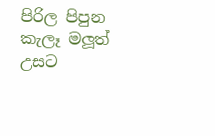පිරිල පිපුන කැලෑ මලූත් උසට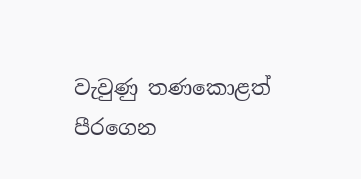වැවුණු තණකොළත් පීරගෙන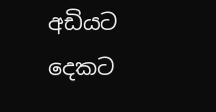අඩියට දෙකට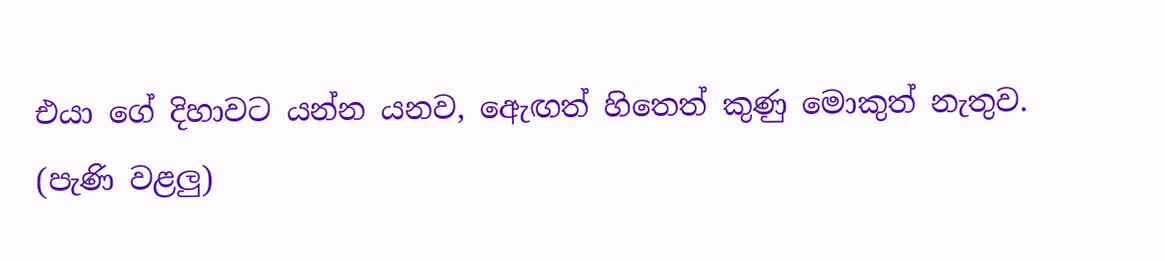එයා ගේ දිහාවට යන්න යනව, ඇෙඟත් හිතෙත් කුණු මොකුත් නැතුව.
(පැණි වළලු)